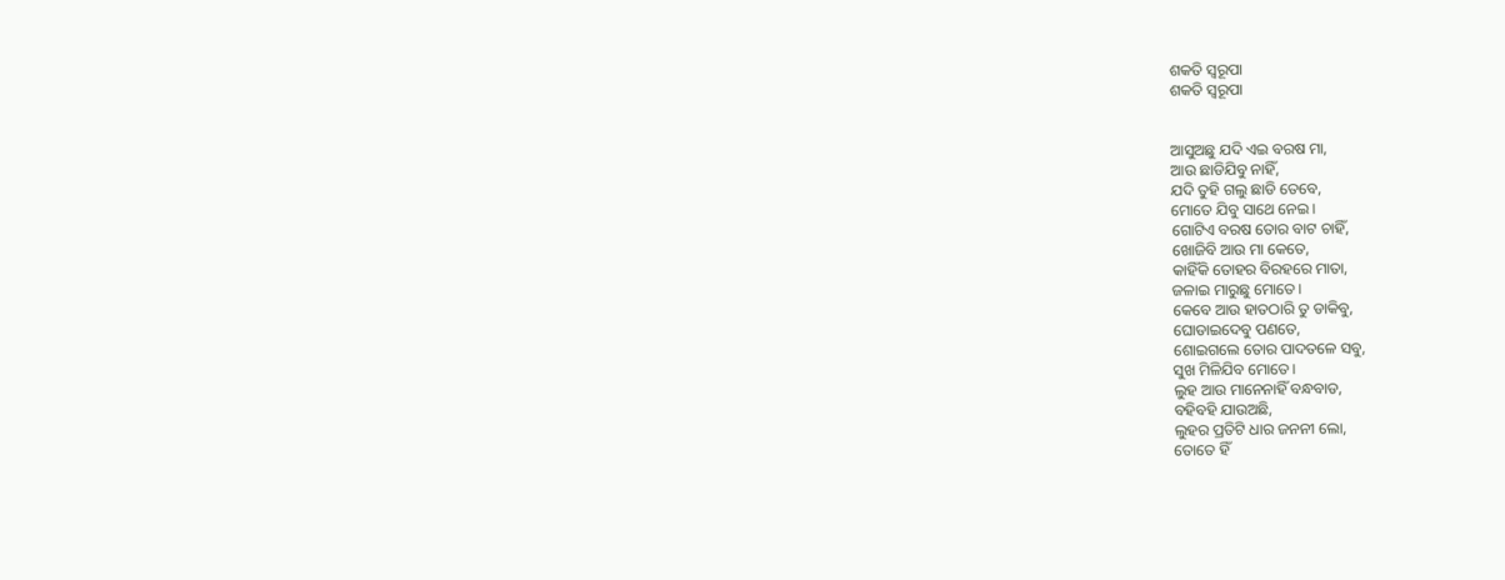ଶକତି ସ୍ୱରୂପା
ଶକତି ସ୍ୱରୂପା


ଆସୁଅଛୁ ଯଦି ଏଇ ବରଷ ମା,
ଆଉ ଛାଡିଯିବୁ ନାହିଁ,
ଯଦି ତୁହି ଗଲୁ ଛାଡି ତେବେ,
ମୋତେ ଯିବୁ ସାଥେ ନେଇ।
ଗୋଟିଏ ବରଷ ତୋର ବାଟ ଚାହିଁ,
ଖୋଜିବି ଆଉ ମା କେତେ,
କାହିଁକି ତୋହର ବିରହରେ ମାତା,
ଜଳାଇ ମାରୁଛୁ ମୋତେ।
କେବେ ଆଉ ହାତଠାରି ତୁ ଡାକିବୁ,
ଘୋଡାଇଦେବୁ ପଣତେ,
ଶୋଇଗଲେ ତୋର ପାଦତଳେ ସବୁ,
ସୁଖ ମିଳିଯିବ ମୋତେ।
ଲୁହ ଆଉ ମାନେନାହିଁ ବନ୍ଧବାଡ,
ବହିବହି ଯାଉଅଛି,
ଲୁହର ପ୍ରତିଟି ଧାର ଜନନୀ ଲୋ,
ତୋତେ ହିଁ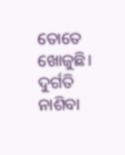ତୋତେ ଖୋଜୁଛି।
ଦୁର୍ଗତି ନାଶିବା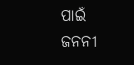ପାଇଁ ଜନନୀ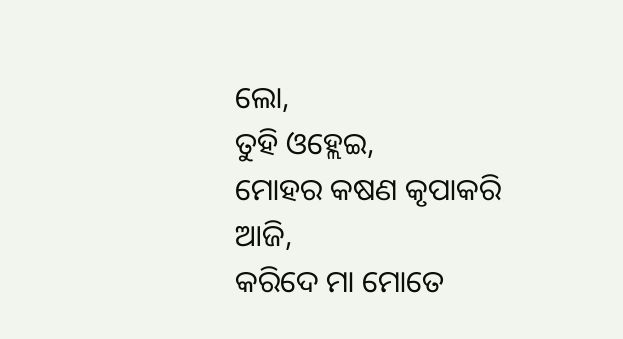ଲୋ,
ତୁହି ଓହ୍ଲେଇ,
ମୋହର କଷଣ କୃପାକରି ଆଜି,
କରିଦେ ମା ମୋତେ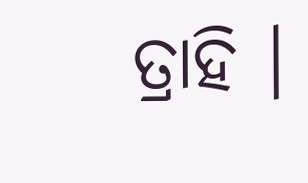ତ୍ରାହି ।